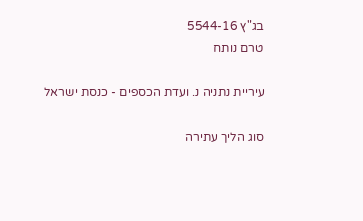בג"ץ 5544-16
טרם נותח

עיריית נתניה נ. ועדת הכספים - כנסת ישראל

סוג הליך עתירה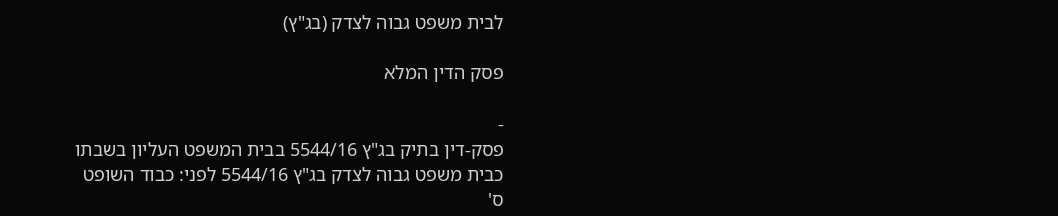לבית משפט גבוה לצדק (בג"ץ)

פסק הדין המלא

-
פסק-דין בתיק בג"ץ 5544/16 בבית המשפט העליון בשבתו כבית משפט גבוה לצדק בג"ץ 5544/16 לפני: כבוד השופט ס'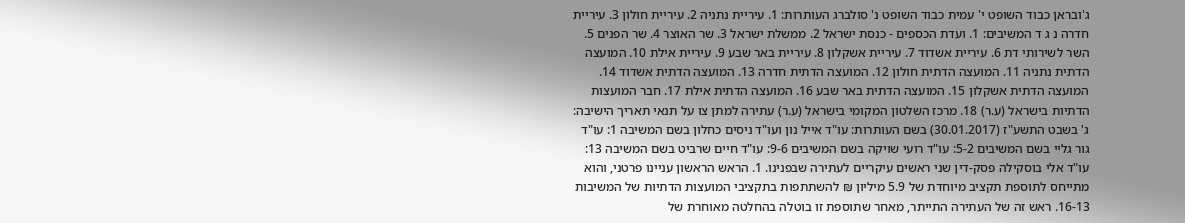ג'ובראן כבוד השופט י' עמית כבוד השופט נ' סולברג העותרות: 1. עיריית נתניה 2. עיריית חולון 3. עיריית חדרה נ ג ד המשיבים: 1. ועדת הכספים - כנסת ישראל 2. ממשלת ישראל 3. שר האוצר 4. שר הפנים 5. השר לשירותי דת 6. עיריית אשדוד 7. עיריית אשקלון 8. עיריית באר שבע 9. עיריית אילת 10. המועצה הדתית נתניה 11. המועצה הדתית חולון 12. המועצה הדתית חדרה 13. המועצה הדתית אשדוד 14. המועצה הדתית אשקלון 15. המועצה הדתית באר שבע 16. המועצה הדתית אילת 17. חבר המועצות הדתיות בישראל (ע.ר) 18. מרכז השלטון המקומי בישראל (ע.ר) עתירה למתן צו על תנאי תאריך הישיבה: ג' בשבט התשע"ז (30.01.2017) בשם העותרות: עו"ד אייל נון ועו"ד ניסים כחלון בשם המשיבה 1: עו"ד גור גליי בשם המשיבים 5-2: עו"ד רועי שויקה בשם המשיבים 9-6: עו"ד חיים שרביט בשם המשיבה 13: עו"ד אלי בוסקילה פסק-דין שני ראשים עיקריים לעתירה שבפנינו. 1. הראש הראשון עניינו פרטני, והוא מתייחס לתוספת תקציב מיוחדת של 5.9 מיליון ₪ להשתתפות בתקציבי המועצות הדתיות של המשיבות 16-13. ראש זה של העתירה התייתר, מאחר שתוספת זו בוטלה בהחלטה מאוחרת של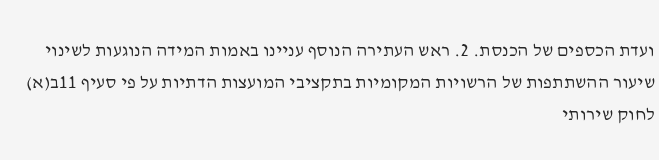ועדת הכספים של הכנסת. 2. ראש העתירה הנוסף עניינו באמות המידה הנוגעות לשינוי שיעור ההשתתפות של הרשויות המקומיות בתקציבי המועצות הדתיות על פי סעיף 11ב(א) לחוק שירותי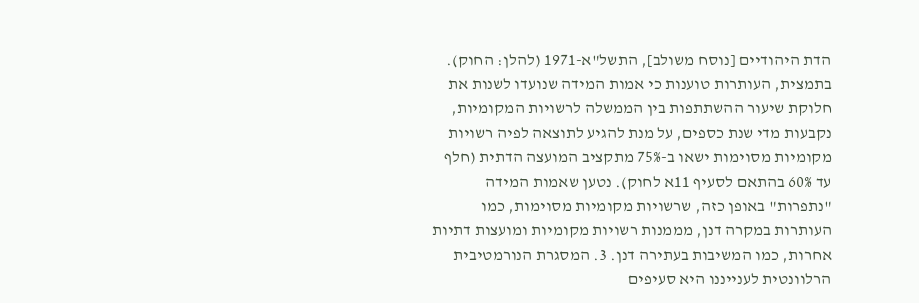הדת היהודיים [נוסח משולב], התשל"א-1971 (להלן: החוק). בתמצית, העותרות טוענות כי אמות המידה שנועדו לשנות את חלוקת שיעור ההשתתפות בין הממשלה לרשויות המקומיות, נקבעות מדי שנת כספים, על מנת להגיע לתוצאה לפיה רשויות מקומיות מסוימות ישאו ב-75% מתקציב המועצה הדתית (חלף עד 60% בהתאם לסעיף 11א לחוק). נטען שאמות המידה "נתפרות" באופן כזה, שרשויות מקומיות מסוימות, כמו העותרות במקרה דנן, מממנות רשויות מקומיות ומועצות דתיות אחרות, כמו המשיבות בעתירה דנן. 3. המסגרת הנורמטיבית הרלוונטית לענייננו היא סעיפים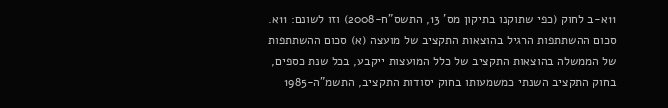11א-ב לחוק (כפי שתוקנו בתיקון מס' 13, התשס"ח-2008) וזו לשונם: 11א. סכום ההשתתפות הרגיל בהוצאות התקציב של מועצה (א) סכום ההשתתפות של הממשלה בהוצאות התקציב של כלל המועצות ייקבע, בכל שנת כספים, בחוק התקציב השנתי כמשמעותו בחוק יסודות התקציב, התשמ"ה-1985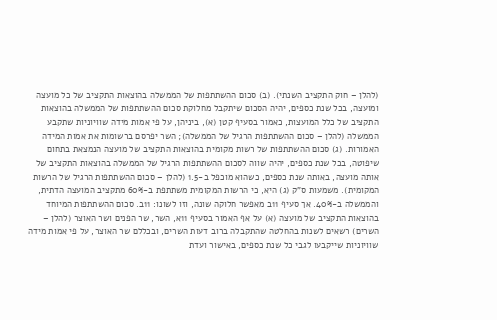(להלן – חוק התקציב השנתי). (ב) סכום ההשתתפות של הממשלה בהוצאות התקציב של כל מועצה ומועצה, בכל שנת כספים, יהיה הסכום שיתקבל מחלוקת סכום ההשתתפות של הממשלה בהוצאות התקציב של כלל המועצות, כאמור בסעיף קטן (א), ביניהן, על פי אמות מידה שוויוניות שתקבע הממשלה (להלן – סכום ההשתתפות הרגיל של הממשלה); השר יפרסם ברשומות את אמות המידה האמורות. (ג) סכום ההשתתפות של רשות מקומית בהוצאות התקציב של מועצה הנמצאת בתחום שיפוטה, בכל שנת כספים, יהיה שווה לסכום ההשתתפות הרגיל של הממשלה בהוצאות התקציב של אותה מועצה, באותה שנת כספים, כשהוא מוכפל ב-1.5 (להלן – סכום ההשתתפות הרגיל של הרשות המקומית). משמעות ס"ק (ג) היא, כי הרשות המקומית משתתפת ב-60% מתקציב המועצה הדתית, והממשלה ב-40%. אך סעיף 11ב מאפשר חלוקה שונה, וזו לשונו: 11ב. סכום ההשתתפות המיוחד בהוצאות התקציב של מועצה (א) על אף האמור בסעיף 11א, השר, שר הפנים ושר האוצר (להלן – השרים) רשאים לשנות בהחלטה שהתקבלה ברוב דעות השרים, ובכללם שר האוצר, על פי אמות מידה שוויוניות שייקבעו לגבי כל שנת כספים, באישור ועדת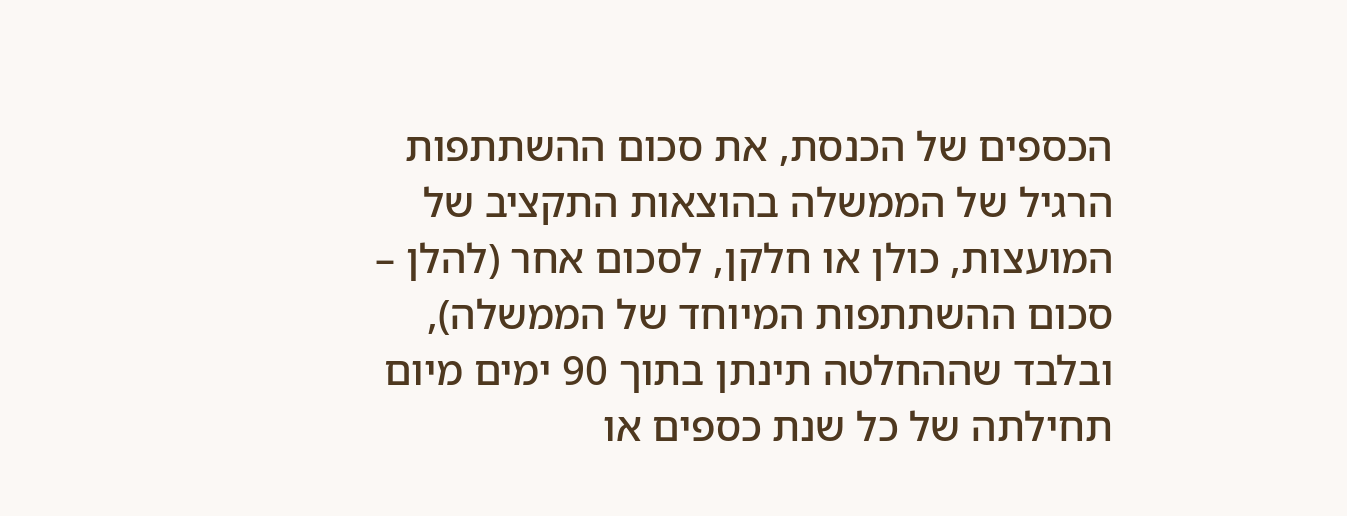הכספים של הכנסת, את סכום ההשתתפות הרגיל של הממשלה בהוצאות התקציב של המועצות, כולן או חלקן, לסכום אחר (להלן – סכום ההשתתפות המיוחד של הממשלה), ובלבד שההחלטה תינתן בתוך 90 ימים מיום תחילתה של כל שנת כספים או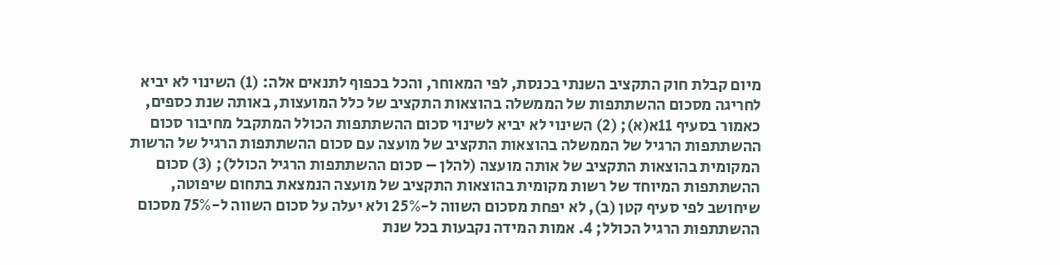מיום קבלת חוק התקציב השנתי בכנסת, לפי המאוחר, והכל בכפוף לתנאים אלה: (1) השינוי לא יביא לחריגה מסכום ההשתתפות של הממשלה בהוצאות התקציב של כלל המועצות, באותה שנת כספים, כאמור בסעיף 11א(א); (2) השינוי לא יביא לשינוי סכום ההשתתפות הכולל המתקבל מחיבור סכום ההשתתפות הרגיל של הממשלה בהוצאות התקציב של מועצה עם סכום ההשתתפות הרגיל של הרשות המקומית בהוצאות התקציב של אותה מועצה (להלן – סכום ההשתתפות הרגיל הכולל); (3) סכום ההשתתפות המיוחד של רשות מקומית בהוצאות התקציב של מועצה הנמצאת בתחום שיפוטה, שיחושב לפי סעיף קטן (ב), לא יפחת מסכום השווה ל-25% ולא יעלה על סכום השווה ל-75% מסכום ההשתתפות הרגיל הכולל; 4. אמות המידה נקבעות בכל שנת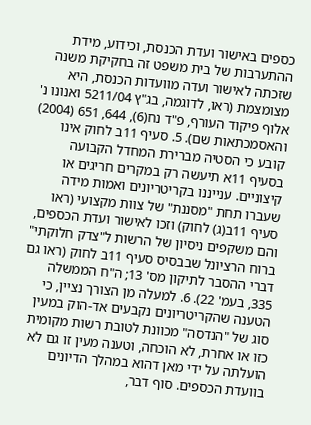כספים באישור ועדת הכנסת, וכידוע, מידת ההתערבות של בית משפט זה בחקיקת משנה שזכתה לאישור ועדה מוועדות הכנסת, היא מצומצמת (ראו, לדוגמה, בג"ץ 5211/04 ואנונו נ' אלוף פיקוד העורף, פ"ד נח(6), 644, 651 (2004) והאסמכתאות שם). 5. סעיף 11ב לחוק אינו קובע כי הסטיה מברירת המחדל הקבועה בסעיף 11א תיעשה רק במקרים חריגים או קיצוניים. ענייננו בקריטריונים ואמות מידה שעברו תחת "מסננת" של צוות מקצועי (ראו סעיף 11ב(ג) לחוק) וזכו לאישור ועדת הכספים, והם משקפים ניסיון של הרשות ל"צדק חלוקתי" ברוח הרציונל שבבסיס סעיף 11ב לחוק (ראו גם דברי ההסבר לתיקון מס' 13; ה"ח הממשלה 335, בעמ' 22). 6. למעלה מן הצורך נציין, כי הטענה שהקריטריונים נקבעים אד-הוק במעין סוג של "הנדסה" מכוונת לטובת רשות מקומית כזו או אחרת, לא הוכחה, וטענה מעין זו גם לא הועלתה על ידי מאן דהוא במהלך הדיונים בוועדת הכספים. סוף דבר,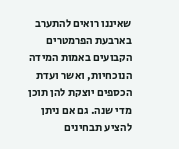שאיננו רואים להתערב בארבעת הפרמטרים הקבועים באמות המידה הנוכחיות, ואשר ועדת הכספים יוצקת להן תוכן מדי שנה. גם אם ניתן להציע תבחינים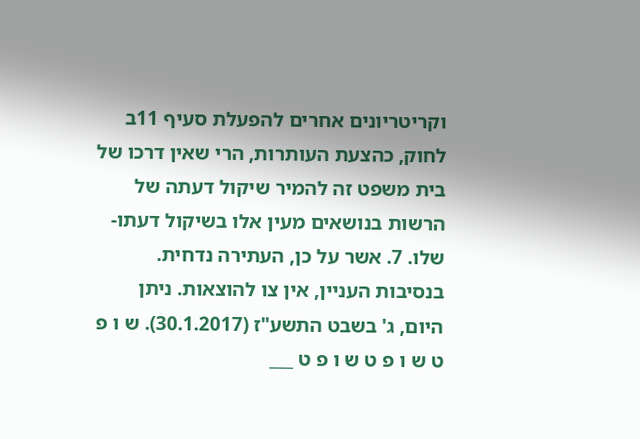וקריטריונים אחרים להפעלת סעיף 11ב לחוק, כהצעת העותרות, הרי שאין דרכו של בית משפט זה להמיר שיקול דעתה של הרשות בנושאים מעין אלו בשיקול דעתו-שלו. 7. אשר על כן, העתירה נדחית. בנסיבות העניין, אין צו להוצאות. ניתן היום, ג' בשבט התשע"ז (30.1.2017). ש ו פ ט ש ו פ ט ש ו פ ט ___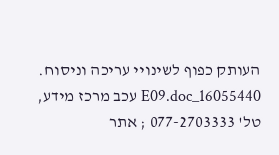העותק כפוף לשינויי עריכה וניסוח. 16055440_E09.doc עכב מרכז מידע, טל' 077-2703333 ; אתר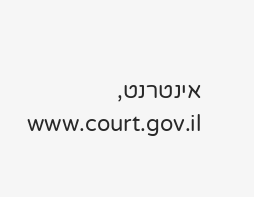אינטרנט, www.court.gov.il